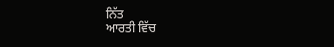ਨਿੱਤ
ਆਰਤੀ ਵਿੱਚ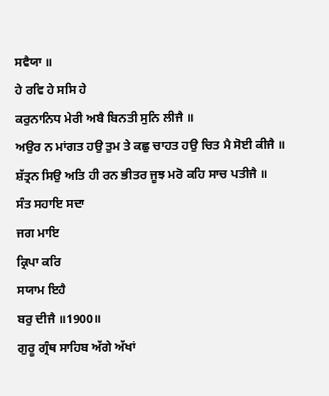ਸਵੈਯਾ ॥
ਹੇ ਰਵਿ ਹੇ ਸਸਿ ਹੇ
ਕਰੁਨਾਨਿਧ ਮੇਰੀ ਅਬੈ ਬਿਨਤੀ ਸੁਨਿ ਲੀਜੈ ॥
ਅਉਰ ਨ ਮਾਂਗਤ ਹਉ ਤੁਮ ਤੇ ਕਛੁ ਚਾਹਤ ਹਉ ਚਿਤ ਮੈ ਸੋਈ ਕੀਜੈ ॥
ਸ਼ੱਤ੍ਰਨ ਸਿਉ ਅਤਿ ਹੀ ਰਨ ਭੀਤਰ ਜੂਝ ਮਰੋ ਕਹਿ ਸਾਚ ਪਤੀਜੈ ॥
ਸੰਤ ਸਹਾਇ ਸਦਾ
ਜਗ ਮਾਇ
ਕ੍ਰਿਪਾ ਕਰਿ
ਸਯਾਮ ਇਹੈ
ਬਰੁ ਦੀਜੈ ॥1900॥
ਗੁਰੂ ਗ੍ਰੰਥ ਸਾਹਿਬ ਅੱਗੇ ਅੱਖਾਂ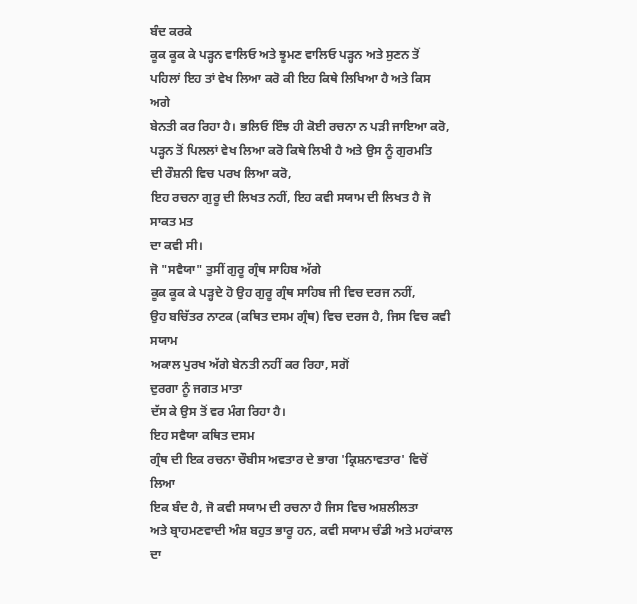ਬੰਦ ਕਰਕੇ
ਕੂਕ ਕੂਕ ਕੇ ਪੜ੍ਹਨ ਵਾਲਿਓ ਅਤੇ ਝੂਮਣ ਵਾਲਿਓ ਪੜ੍ਹਨ ਅਤੇ ਸੁਣਨ ਤੋਂ
ਪਹਿਲਾਂ ਇਹ ਤਾਂ ਵੇਖ ਲਿਆ ਕਰੋ ਕੀ ਇਹ ਕਿਥੇ ਲਿਖਿਆ ਹੈ ਅਤੇ ਕਿਸ ਅਗੇ
ਬੇਨਤੀ ਕਰ ਰਿਹਾ ਹੈ। ਭਲਿਓ ਇੰਝ ਹੀ ਕੋਈ ਰਚਨਾ ਨ ਪੜੀ ਜਾਇਆ ਕਰੋ,
ਪੜ੍ਹਨ ਤੋਂ ਪਿਲਲਾਂ ਵੇਖ ਲਿਆ ਕਰੋ ਕਿਥੇ ਲਿਖੀ ਹੈ ਅਤੇ ਉਸ ਨੂੰ ਗੁਰਮਤਿ
ਦੀ ਰੌਸ਼ਨੀ ਵਿਚ ਪਰਖ ਲਿਆ ਕਰੋ,
ਇਹ ਰਚਨਾ ਗੁਰੂ ਦੀ ਲਿਖਤ ਨਹੀਂ, ਇਹ ਕਵੀ ਸਯਾਮ ਦੀ ਲਿਖਤ ਹੈ ਜੋ ਸਾਕਤ ਮਤ
ਦਾ ਕਵੀ ਸੀ।
ਜੋ "ਸਵੈਯਾ" ਤੁਸੀਂ ਗੁਰੂ ਗ੍ਰੰਥ ਸਾਹਿਬ ਅੱਗੇ
ਕੂਕ ਕੂਕ ਕੇ ਪੜ੍ਹਦੇ ਹੋ ਉਹ ਗੁਰੂ ਗ੍ਰੰਥ ਸਾਹਿਬ ਜੀ ਵਿਚ ਦਰਜ ਨਹੀਂ,
ਉਹ ਬਚਿੱਤਰ ਨਾਟਕ (ਕਥਿਤ ਦਸਮ ਗ੍ਰੰਥ) ਵਿਚ ਦਰਜ ਹੈ, ਜਿਸ ਵਿਚ ਕਵੀ ਸਯਾਮ
ਅਕਾਲ ਪੁਰਖ ਅੱਗੇ ਬੇਨਤੀ ਨਹੀਂ ਕਰ ਰਿਹਾ, ਸਗੋਂ
ਦੁਰਗਾ ਨੂੰ ਜਗਤ ਮਾਤਾ
ਦੱਸ ਕੇ ਉਸ ਤੋਂ ਵਰ ਮੰਗ ਰਿਹਾ ਹੈ।
ਇਹ ਸਵੈਯਾ ਕਥਿਤ ਦਸਮ
ਗ੍ਰੰਥ ਦੀ ਇਕ ਰਚਨਾ ਚੌਬੀਸ ਅਵਤਾਰ ਦੇ ਭਾਗ 'ਕ੍ਰਿਸ਼ਨਾਵਤਾਰ' ਵਿਚੋਂ ਲਿਆ
ਇਕ ਬੰਦ ਹੈ, ਜੋ ਕਵੀ ਸਯਾਮ ਦੀ ਰਚਨਾ ਹੈ ਜਿਸ ਵਿਚ ਅਸ਼ਲੀਲਤਾ
ਅਤੇ ਬ੍ਰਾਹਮਣਵਾਦੀ ਅੰਸ਼ ਬਹੁਤ ਭਾਰੂ ਹਨ, ਕਵੀ ਸਯਾਮ ਚੰਡੀ ਅਤੇ ਮਹਾਂਕਾਲ
ਦਾ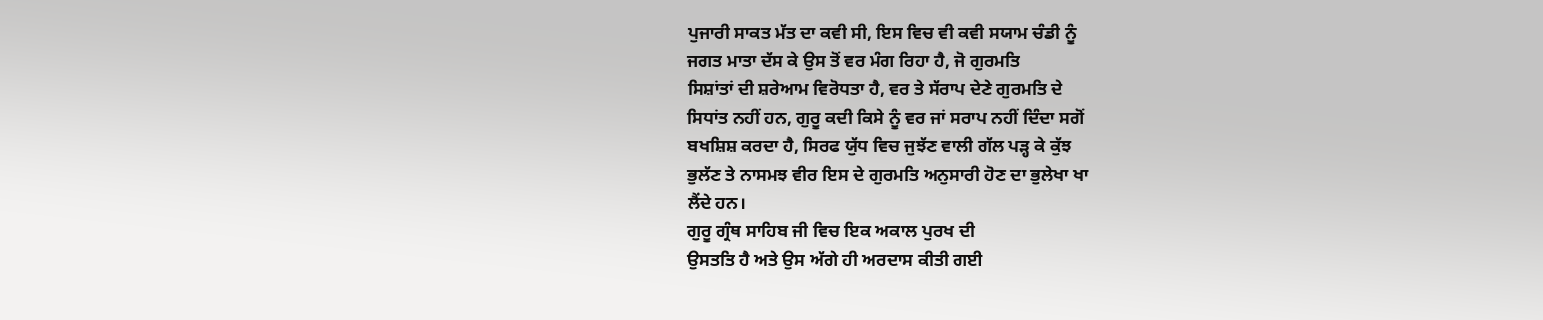ਪੁਜਾਰੀ ਸਾਕਤ ਮੱਤ ਦਾ ਕਵੀ ਸੀ, ਇਸ ਵਿਚ ਵੀ ਕਵੀ ਸਯਾਮ ਚੰਡੀ ਨੂੰ
ਜਗਤ ਮਾਤਾ ਦੱਸ ਕੇ ਉਸ ਤੋਂ ਵਰ ਮੰਗ ਰਿਹਾ ਹੈ, ਜੋ ਗੁਰਮਤਿ
ਸਿਸ਼ਾਂਤਾਂ ਦੀ ਸ਼ਰੇਆਮ ਵਿਰੋਧਤਾ ਹੈ, ਵਰ ਤੇ ਸੱਰਾਪ ਦੇਣੇ ਗੁਰਮਤਿ ਦੇ
ਸਿਧਾਂਤ ਨਹੀਂ ਹਨ, ਗੁਰੂ ਕਦੀ ਕਿਸੇ ਨੂੰ ਵਰ ਜਾਂ ਸਰਾਪ ਨਹੀਂ ਦਿੰਦਾ ਸਗੋਂ
ਬਖਸ਼ਿਸ਼ ਕਰਦਾ ਹੈ, ਸਿਰਫ ਯੁੱਧ ਵਿਚ ਜੁਝੱਣ ਵਾਲੀ ਗੱਲ ਪੜ੍ਹ ਕੇ ਕੁੱਝ
ਭੁਲੱਣ ਤੇ ਨਾਸਮਝ ਵੀਰ ਇਸ ਦੇ ਗੁਰਮਤਿ ਅਨੁਸਾਰੀ ਹੋਣ ਦਾ ਭੁਲੇਖਾ ਖਾ
ਲੈਂਦੇ ਹਨ।
ਗੁਰੂ ਗ੍ਰੰਥ ਸਾਹਿਬ ਜੀ ਵਿਚ ਇਕ ਅਕਾਲ ਪੁਰਖ ਦੀ
ਉਸਤਤਿ ਹੈ ਅਤੇ ਉਸ ਅੱਗੇ ਹੀ ਅਰਦਾਸ ਕੀਤੀ ਗਈ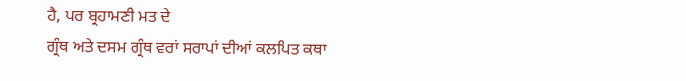ਹੈ, ਪਰ ਬ੍ਰਹਾਮਣੀ ਮਤ ਦੇ
ਗ੍ਰੰਥ ਅਤੇ ਦਸਮ ਗ੍ਰੰਥ ਵਰਾਂ ਸਰਾਪਾਂ ਦੀਆਂ ਕਲਪਿਤ ਕਥਾ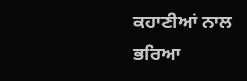ਕਹਾਣੀਆਂ ਨਾਲ
ਭਰਿਆ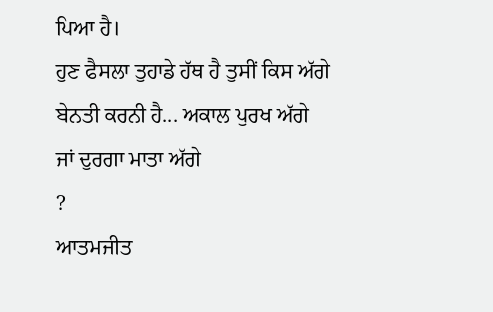ਪਿਆ ਹੈ।
ਹੁਣ ਫੈਸਲਾ ਤੁਹਾਡੇ ਹੱਥ ਹੈ ਤੁਸੀਂ ਕਿਸ ਅੱਗੇ
ਬੇਨਤੀ ਕਰਨੀ ਹੈ... ਅਕਾਲ ਪੁਰਖ ਅੱਗੇ
ਜਾਂ ਦੁਰਗਾ ਮਾਤਾ ਅੱਗੇ
?
ਆਤਮਜੀਤ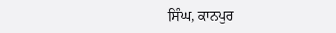ਸਿੰਘ, ਕਾਨਪੁਰ